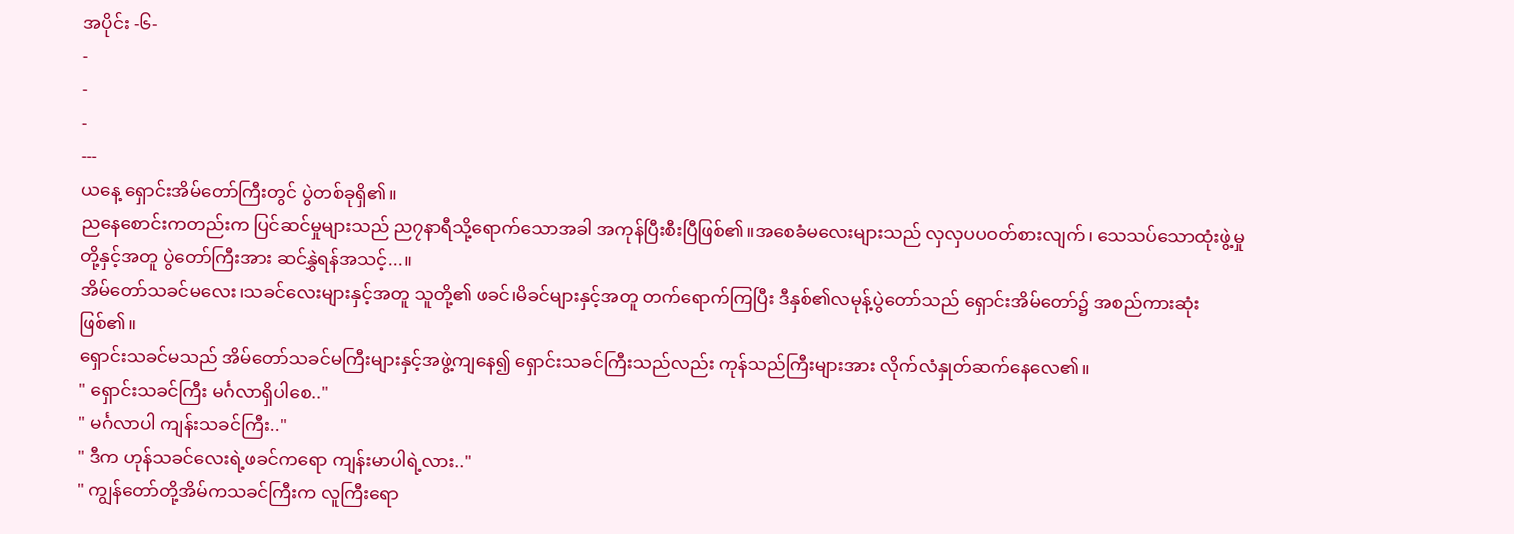အပိုင်း -၆-
-
-
-
---
ယနေ့ ရှောင်းအိမ်တော်ကြီးတွင် ပွဲတစ်ခုရှိ၏။
ညနေစောင်းကတည်းက ပြင်ဆင်မှုများသည် ည၇နာရီသို့ရောက်သောအခါ အကုန်ပြီးစီးပြီဖြစ်၏။အစေခံမလေးများသည် လှလှပပဝတ်စားလျက်၊ သေသပ်သောထုံးဖွဲ့မှုတို့နှင့်အတူ ပွဲတော်ကြီးအား ဆင်နွှဲရန်အသင့်...။
အိမ်တော်သခင်မလေး၊သခင်လေးများနှင့်အတူ သူတို့၏ ဖခင်၊မိခင်များနှင့်အတူ တက်ရောက်ကြပြီး ဒီနှစ်၏လမုန့်ပွဲတော်သည် ရှောင်းအိမ်တော်၌ အစည်ကားဆုံးဖြစ်၏။
ရှောင်းသခင်မသည် အိမ်တော်သခင်မကြီးများနှင့်အဖွဲ့ကျနေ၍ ရှောင်းသခင်ကြီးသည်လည်း ကုန်သည်ကြီးများအား လိုက်လံနှုတ်ဆက်နေလေ၏။
" ရှောင်းသခင်ကြီး မင်္ဂလာရှိပါစေ.."
" မင်္ဂလာပါ ကျန်းသခင်ကြီး.."
" ဒီက ဟုန်သခင်လေးရဲ့ဖခင်ကရော ကျန်းမာပါရဲ့လား.."
" ကျွန်တော်တို့အိမ်ကသခင်ကြီးက လူကြီးရော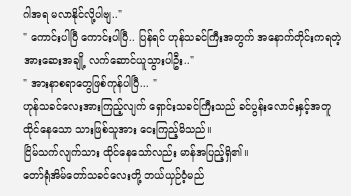ဂါအရ မလာနိုင်လို့ပါဗျ.."
" ကောင်းပါပြီ ကောင်းပါပြီ.. ပြန်ရင် ဟုန်သခင်ကြီးအတွက် အနောက်တိုင်းကရတဲ့ အားဆေးအချို့ လက်ဆောင်ယူသွားပါဦး.."
" အားနာစရာတွေဖြစ်ကုန်ပါပြီ... "
ဟုန်သခင်လေးအားကြည့်လျက် ရှောင်းသခင်ကြီးသည် ခင်ပွန်းလောင်းနှင့်အတူ ထိုင်နေသော သားဖြစ်သူအား ငေးကြည့်မိသည်။
ငြိမ်သက်လျက်သား ထိုင်နေသော်လည်း မာန်အပြည့်ရှိ၏။
တော်ရုံအိမ်တော်သခင်လေးတို့ ဘယ်ယှဉ်ဝံ့မည်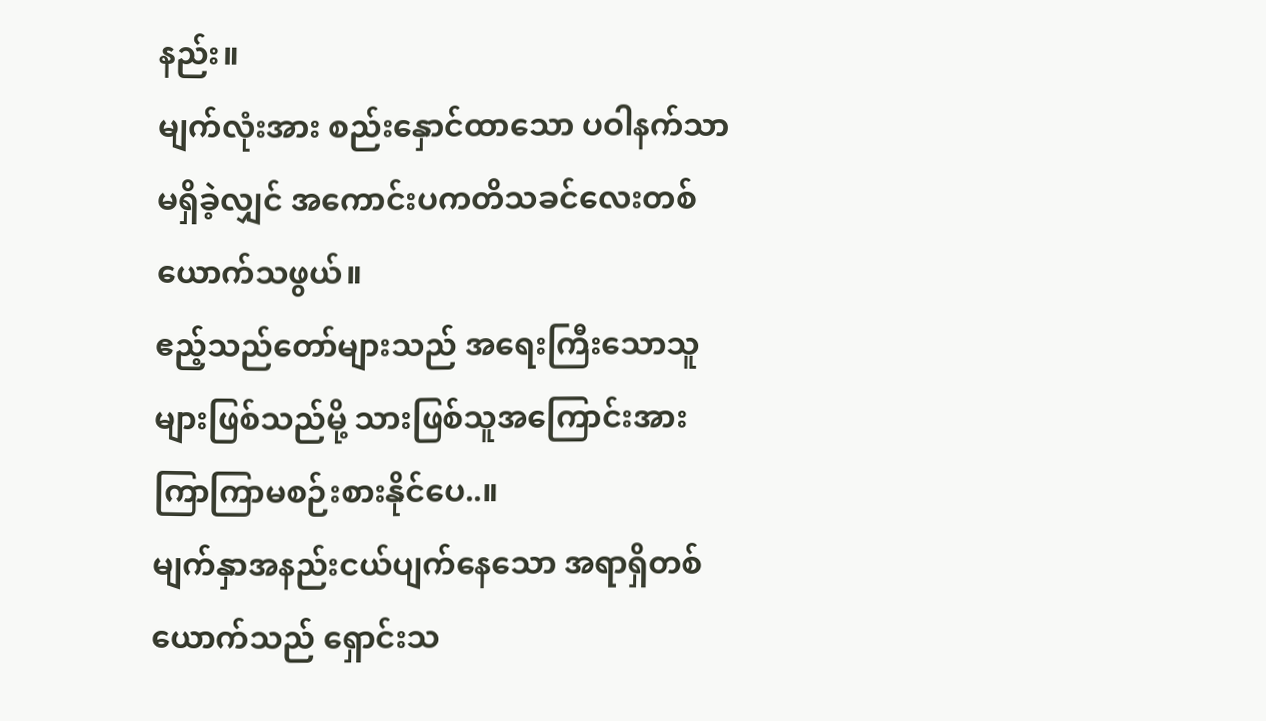နည်း။
မျက်လုံးအား စည်းနှောင်ထာသော ပဝါနက်သာ မရှိခဲ့လျှင် အကောင်းပကတိသခင်လေးတစ် ယောက်သဖွယ်။
ဧည့်သည်တော်များသည် အရေးကြီးသောသူများဖြစ်သည်မို့ သားဖြစ်သူအကြောင်းအား ကြာကြာမစဉ်းစားနိုင်ပေ..။
မျက်နှာအနည်းငယ်ပျက်နေသော အရာရှိတစ်ယောက်သည် ရှောင်းသ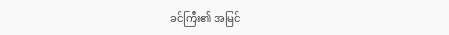ခင်ကြီး၏ အမြင်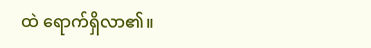ထဲ ရောက်ရှိလာ၏။